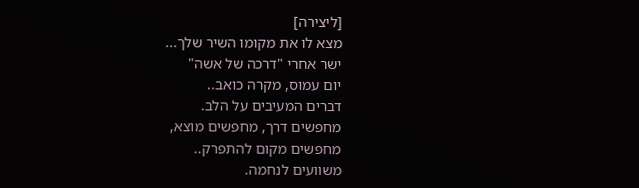[ליצירה]
מצא לו את מקומו השיר שלך...
ישר אחרי "דרכה של אשה"
יום עמוס, מקרה כואב..
דברים המעיבים על הלב.
מחפשים דרך, מחפשים מוצא,
מחפשים מקום להתפרק..
משוועים לנחמה.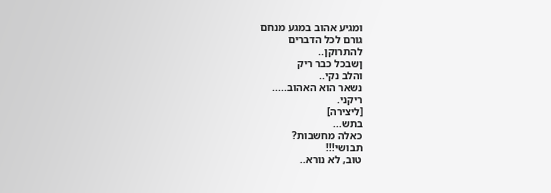ומגיע אהוב במגע מנחם
גורם לכל הדברים
להתרוקן..
ןשבכל כבר ריק
והלב נקי..
נשאר הוא האהוב.....
ריקני.
[ליצירה]
בתש...
כאלה מחשבות?
תבושי!!!
טוב, לא נורא..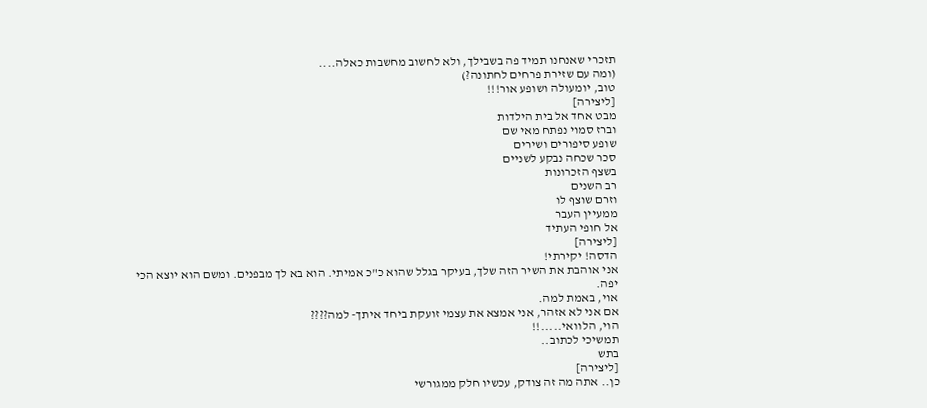תזכרי שאנחנו תמיד פה בשבילך, ולא לחשוב מחשבות כאלה....
(ומה עם שזירת פרחים לחתונה?)
טוב, יומעולה ושופע אור!!!
[ליצירה]
מבט אחד אל בית הילדות
וברז סמוי נפתח מאי שם
שופע סיפורים ושירים
סכר שכחה נבקע לשניים
בשצף הזכרונות
רב השנים
וזרם שוצף לו
ממעיין העבר
אל חופי העתיד
[ליצירה]
הדסה! יקירתי!
אני אוהבת את השיר הזה שלך, בעיקר בגלל שהוא כ"כ אמיתי. הוא בא לך מבפנים. ומשם הוא יוצא הכי יפה.
אוי, באמת למה.
אם אני לא אזהר, אני אמצא את עצמי זועקת ביחד איתך- למה????
הוי, הלוואי.....!!
תמשיכי לכתוב..
בתש
[ליצירה]
כן.. אתה מה זה צודק, עכשיו חלק ממגורשי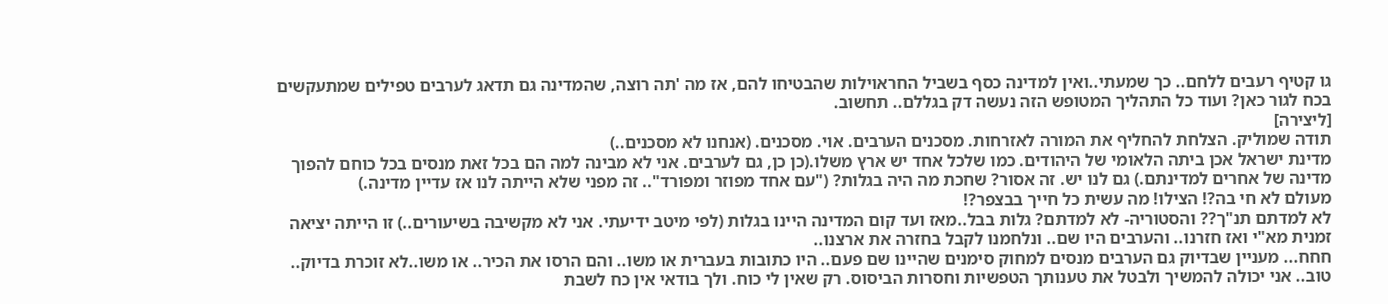גו קטיף רעבים ללחם.. כך שמעתי..ואין למדינה כסף בשביל החראוילות שהבטיחו להם, אז מה 'תה רוצה, שהמדינה גם תדאג לערבים טפילים שמתעקשים בכח לגור כאן? ועוד כל התהליך המטופש הזה נעשה דק בגללם.. תחשוב.
[ליצירה]
תודה שמוליק. הצלחת להחליף את המורה לאזרחות. מסכנים הערבים. אוי. מסכנים. (אנחנו לא מסכנים..)
מדינת ישראל אכן ביתה הלאומי של היהודים. כמו שלכל אחד יש ארץ משלו.(כן כן, גם לערבים. אני לא מבינה למה הם בכל זאת מנסים בכל כוחם להפוך מדינה של אחרים למדינתם.) גם לנו יש. זה אסור? שחכת מה היה בגלות? ("עם אחד מפוזר ומפורד".. זה מפני שלא הייתה לנו אז עדיין מדינה.)
מעולם לא חי בה?! הצילו! מה עשית כל חייך בבצפר?!
לא למדתם תנ"ך?? והסטוריה- לא למדתם? גלות בבל..מאז ועד קום המדינה היינו בגלות (לפי מיטב ידיעתי. אני לא מקשיבה בשיעורים..) זו הייתה יציאה זמנית מא"י ואז חזרנו.. והערבים היו שם.. ונלחמנו לקבל בחזרה את ארצנו..
חחח... מעניין שבדיוק גם הערבים מנסים למחוק סימנים שהיינו שם פעם.. היו כתובות בעברית או משו.. והם הרסו את הכיר.. או משו..לא זוכרת בדיוק..
טוב.. אני יכולה להמשיך ולבטל את טענותך הטפשיות וחסרות הביסוס. רק שאין לי כוח. ולך בודאי אין כח לשבת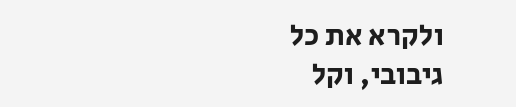ולקרא את כל גיבובי, וקל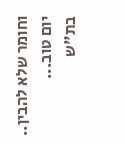וחומר שלא להבין..
יום טוב...
בת"ש